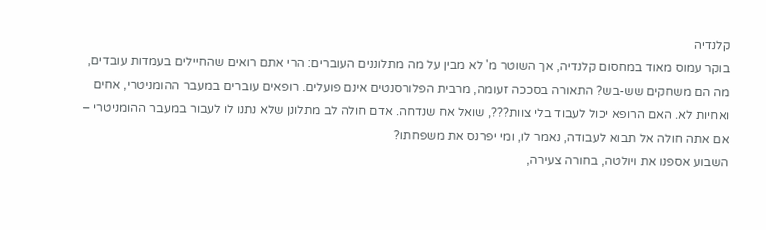קלנדיה
בוקר עמוס מאוד במחסום קלנדיה, אך השוטר מ' לא מבין על מה מתלוננים העוברים: הרי אתם רואים שהחיילים בעמדות עובדים, מה הם משחקים שש-בש? התאורה בסככה זעומה, מרבית הפלורסנטים אינם פועלים. רופאים עוברים במעבר ההומניטרי, אחים ואחיות לא. האם הרופא יכול לעבוד בלי צוות???, שואל אח שנדחה. אדם חולה לב מתלונן שלא נתנו לו לעבור במעבר ההומניטרי – אם אתה חולה אל תבוא לעבודה, נאמר לו, ומי יפרנס את משפחתו?
השבוע אספנו את ויולטה, בחורה צעירה,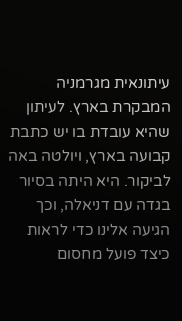עיתונאית מגרמניה המבקרת בארץ. לעיתון שהיא עובדת בו יש כתבת קבועה בארץ, ויולטה באה לביקור. היא היתה בסיור בגדה עם דניאלה, וכך הגיעה אלינו כדי לראות כיצד פועל מחסום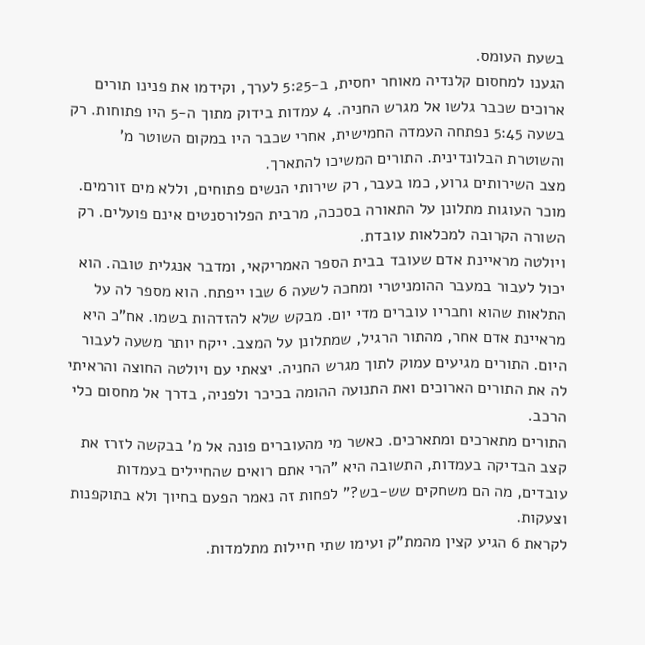בשעת העומס.
הגענו למחסום קלנדיה מאוחר יחסית, ב-5:25 לערך, וקידמו את פנינו תורים ארוכים שכבר גלשו אל מגרש החניה. 4 עמדות בידוק מתוך ה-5 היו פתוחות. רק בשעה 5:45 נפתחה העמדה החמישית, אחרי שכבר היו במקום השוטר מ' והשוטרת הבלונדינית. התורים המשיכו להתארך.
מצב השירותים גרוע, כמו בעבר, רק שירותי הנשים פתוחים, וללא מים זורמים. מוכר העוגות מתלונן על התאורה בסככה, מרבית הפלורסנטים אינם פועלים. רק השורה הקרובה למכלאות עובדת.
ויולטה מראיינת אדם שעובד בבית הספר האמריקאי, ומדבר אנגלית טובה. הוא יכול לעבור במעבר ההומניטרי ומחכה לשעה 6 שבו ייפתח. הוא מספר לה על התלאות שהוא וחבריו עוברים מדי יום. מבקש שלא להזדהות בשמו. אח"כ היא מראיינת אדם אחר, מהתור הרגיל, שמתלונן על המצב. ייקח יותר משעה לעבור היום. התורים מגיעים עמוק לתוך מגרש החניה. יצאתי עם ויולטה החוצה והראיתי לה את התורים הארוכים ואת התנועה ההומה בכיכר ולפניה, בדרך אל מחסום כלי הרכב.
התורים מתארכים ומתארכים. כאשר מי מהעוברים פונה אל מ' בבקשה לזרז את קצב הבדיקה בעמדות, התשובה היא "הרי אתם רואים שהחיילים בעמדות עובדים, מה הם משחקים שש-בש?" לפחות זה נאמר הפעם בחיוך ולא בתוקפנות וצעקות.
לקראת 6 הגיע קצין מהמת"ק ועימו שתי חיילות מתלמדות.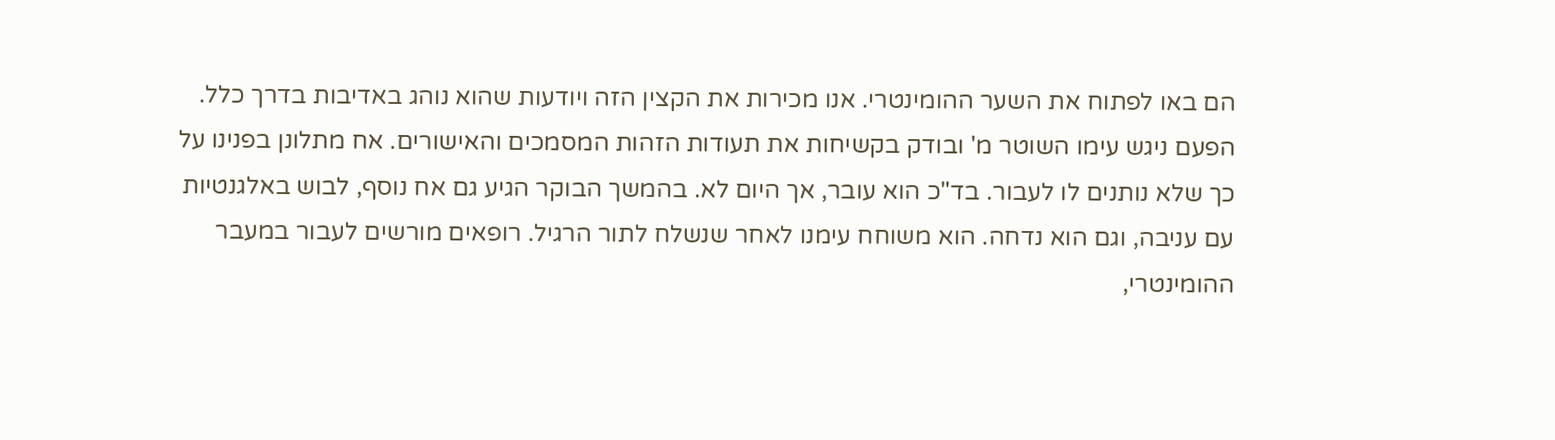הם באו לפתוח את השער ההומינטרי. אנו מכירות את הקצין הזה ויודעות שהוא נוהג באדיבות בדרך כלל. הפעם ניגש עימו השוטר מ' ובודק בקשיחות את תעודות הזהות המסמכים והאישורים. אח מתלונן בפנינו על כך שלא נותנים לו לעבור. בד"כ הוא עובר, אך היום לא. בהמשך הבוקר הגיע גם אח נוסף, לבוש באלגנטיות עם עניבה, וגם הוא נדחה. הוא משוחח עימנו לאחר שנשלח לתור הרגיל. רופאים מורשים לעבור במעבר ההומינטרי,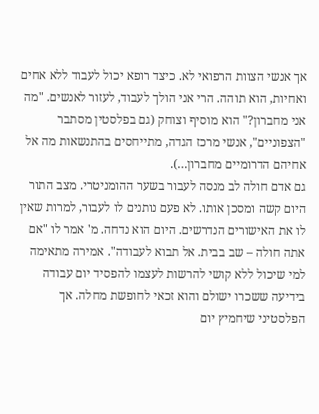אך אנשי הצוות הרפואי לא. כיצד רופא יכול לעבוד ללא אחים ואחיות, הוא תוהה. הרי אני הולך לעבוד, לעזור לאנשים. "מה אני מחברון?" הוא מוסיף וצוחק (גם בפלסטין מסתבר "הצפוניים", אנשי מרכז הגדה, מתייחסים בהתנשאות מה אל אחיהם הדרומיים מחברון…).
גם אדם חולה לב מנסה לעבור בשער ההומניטרי. מצב התור היום קשה ומסכן אותו. לא פעם נותנים לו לעבור, למרות שאין לו את האישורים הנדרשים. היום הוא נדחה. מ' אמר לו "אם אתה חולה – שב בבית. אל תבוא לעבודה". אמירה מתאימה למי שיכול ללא קושי להרשות לעצמו להפסיד יום עבודה בידיעה ששכרו ישולם והוא זכאי לחופשת מחלה. אך הפלסטיני שיחמיץ יום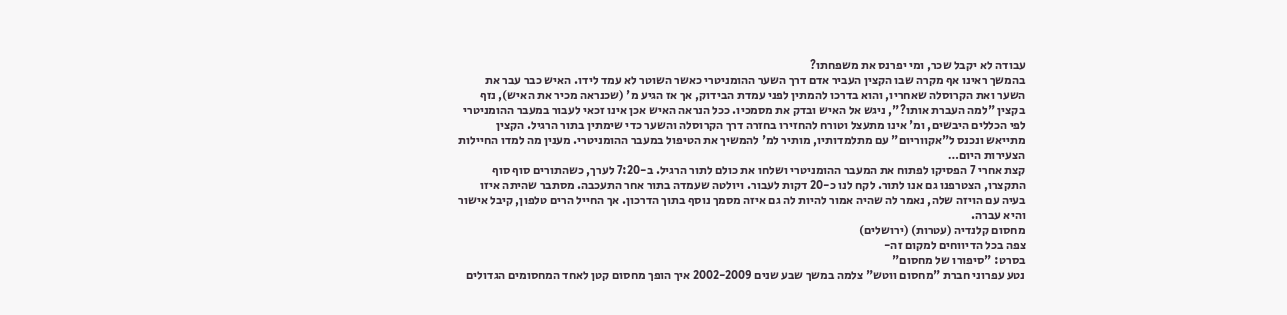עבודה לא יקבל שכר, ומי יפרנס את משפחתו?
בהמשך ראינו אף מקרה שבו הקצין העביר אדם דרך השער ההומניטרי כאשר השוטר לא עמד לידו. האיש כבר עבר את השער ואת הקרוסלה שאחריו, והוא בדרכו להמתין לפני עמדת הבידוק, אך אז הגיע מ' (שכנראה מכיר את האיש), נזף בקצין "למה העברת אותו?", ניגש אל האיש ובדק את מסמכיו. ככל הנראה האיש אכן אינו זכאי לעבור במעבר ההומניטרי לפי הכללים היבשים, ומ' אינו מתעצל וטורח להחזירו בחזרה דרך הקרוסלה והשער כדי שימתין בתור הרגיל. הקצין מתייאש ונכנס ל"אקווריום" עם מתלמדותיו, מותיר למ' להמשיך את הטיפול במעבר ההומניטרי. מענין מה למדו החיילות הצעירות היום…
קצת אחרי 7 הפסיקו לפתוח את המעבר ההומניטרי ושלחו את כולם לתור הרגיל. ב-7:20 לערך, כשהתורים סוף סוף התקצרו, הצטרפנו גם אנו לתור. לקח לנו כ-20 דקות לעבור. ויולטה שעמדה בתור אחר התעכבה. מסתבר שהיתה איזו בעיה עם הויזה שלה, נאמר לה שהיה אמור להיות לה גם איזה מסמך נוסף בתוך הדרכון. אך החייל הרים טלפון, קיבל אישור והיא עברה.
מחסום קלנדיה (עטרות) (ירושלים)
צפה בכל הדיווחים למקום זה-
בסרט: "סיפורו של מחסום"
נטע עפרוני חברת "מחסום ווטש" צלמה במשך שבע שנים 2002-2009 איך הופך מחסום קטן לאחד המחסומים הגדולים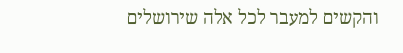והקשים למעבר לכל אלה שירושלים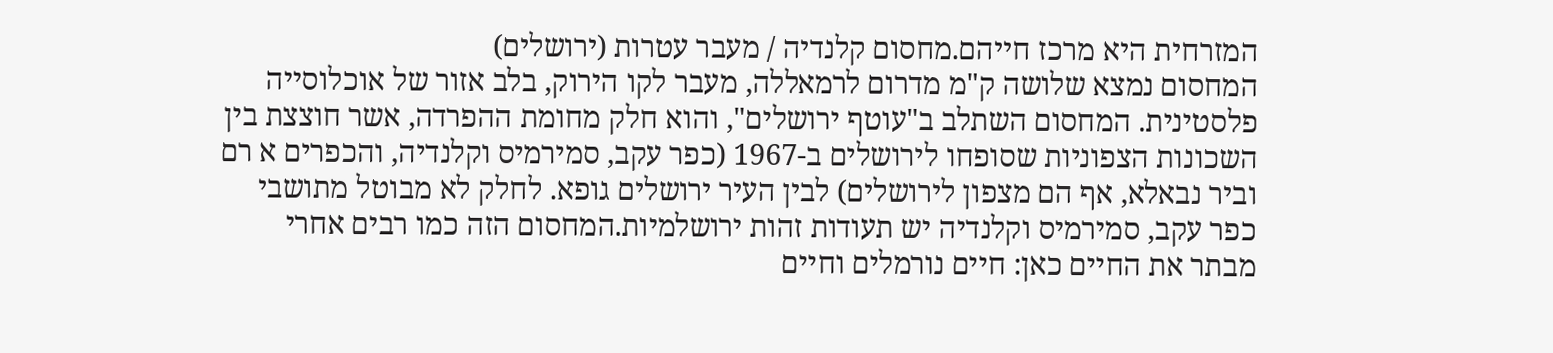המזרחית היא מרכז חייהם.מחסום קלנדיה / מעבר עטרות (ירושלים)
המחסום נמצא שלושה ק"מ מדרום לרמאללה, מעבר לקו הירוק, בלב אזור של אוכלוסייה פלסטינית. המחסום השתלב ב"עוטף ירושלים", והוא חלק מחומת ההפרדה, אשר חוצצת בין השכונות הצפוניות שסופחו לירושלים ב-1967 (כפר עקב, סמירמיס וקלנדיה, והכפרים א רם וביר נבאלא, אף הם מצפון לירושלים) לבין העיר ירושלים גופא. לחלק לא מבוטל מתושבי כפר עקב, סמירמיס וקלנדיה יש תעודות זהות ירושלמיות.המחסום הזה כמו רבים אחרי מבתר את החיים כאן: חיים נורמלים וחיים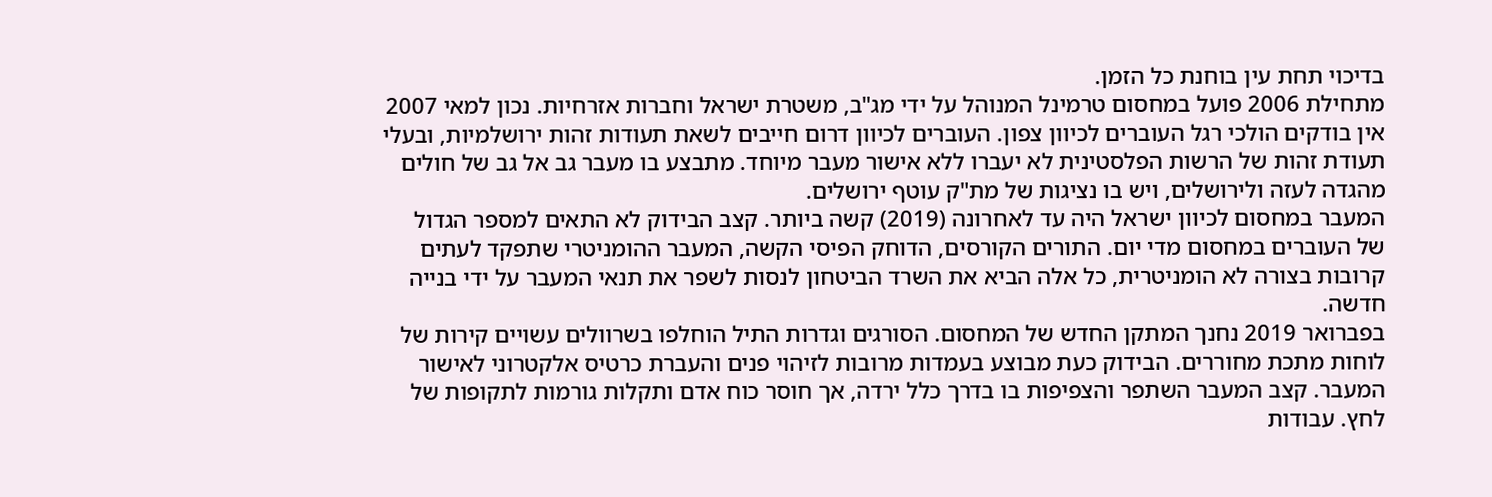בדיכוי תחת עין בוחנת כל הזמן.
מתחילת 2006 פועל במחסום טרמינל המנוהל על ידי מג"ב, משטרת ישראל וחברות אזרחיות. נכון למאי 2007 אין בודקים הולכי רגל העוברים לכיוון צפון. העוברים לכיוון דרום חייבים לשאת תעודות זהות ירושלמיות, ובעלי תעודת זהות של הרשות הפלסטינית לא יעברו ללא אישור מעבר מיוחד. מתבצע בו מעבר גב אל גב של חולים מהגדה לעזה ולירושלים, ויש בו נציגות של מת"ק עוטף ירושלים.
המעבר במחסום לכיוון ישראל היה עד לאחרונה (2019) קשה ביותר. קצב הבידוק לא התאים למספר הגדול של העוברים במחסום מדי יום. התורים הקורסים, הדוחק הפיסי הקשה, המעבר ההומניטרי שתפקד לעתים קרובות בצורה לא הומניטרית, כל אלה הביא את השרד הביטחון לנסות לשפר את תנאי המעבר על ידי בנייה חדשה.
בפברואר 2019 נחנך המתקן החדש של המחסום. הסורגים וגדרות התיל הוחלפו בשרוולים עשויים קירות של לוחות מתכת מחוררים. הבידוק כעת מבוצע בעמדות מרובות לזיהוי פנים והעברת כרטיס אלקטרוני לאישור המעבר. קצב המעבר השתפר והצפיפות בו בדרך כלל ירדה, אך חוסר כוח אדם ותקלות גורמות לתקופות של לחץ. עבודות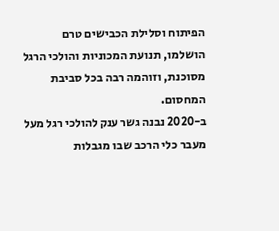הפיתוח וסלילת הכבישים טרם הושלמו, תנועת המכוניות והולכי הרגל מסוכנת, וזוהמה רבה בכל סביבת המחסום.
ב-2020 נבנה גשר ענק להולכי רגל מעל מעבר כלי הרכב שבו מגבלות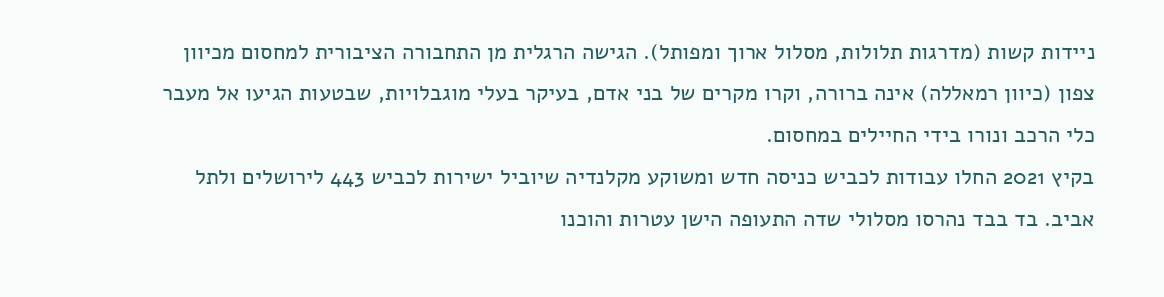ניידות קשות (מדרגות תלולות, מסלול ארוך ומפותל). הגישה הרגלית מן התחבורה הציבורית למחסום מכיוון צפון (כיוון רמאללה) אינה ברורה, וקרו מקרים של בני אדם, בעיקר בעלי מוגבלויות, שבטעות הגיעו אל מעבר כלי הרכב ונורו בידי החיילים במחסום.
בקיץ 2021 החלו עבודות לכביש כניסה חדש ומשוקע מקלנדיה שיוביל ישירות לכביש 443 לירושלים ולתל אביב. בד בבד נהרסו מסלולי שדה התעופה הישן עטרות והוכנו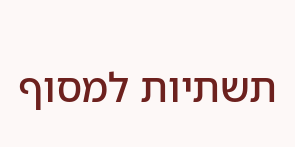תשתיות למסוף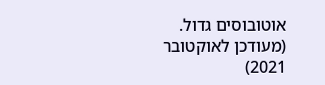אוטובוסים גדול.
(מעודכן לאוקטובר 2021)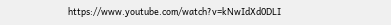https://www.youtube.com/watch?v=kNwIdXd0DLI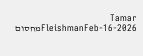Tamar FleishmanFeb-16-2026מחסום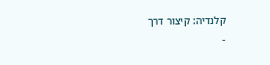קלנדיה: קיצור דרך
-